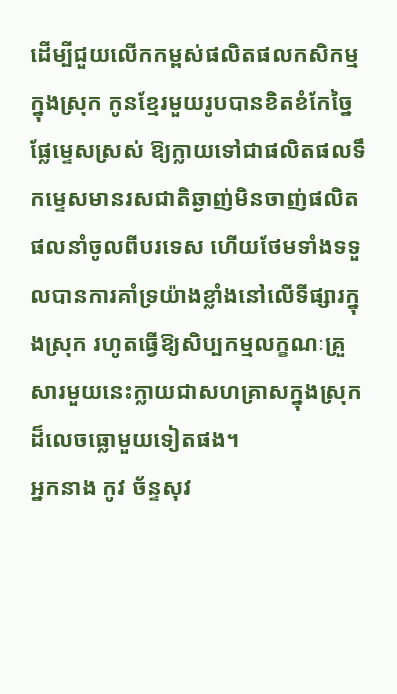ដើម្បីជួយលើកកម្ពស់ផលិតផលកសិកម្មក្នុងស្រុក កូនខ្មែរមួយរូបបានខិតខំកែច្នៃផ្លែម្ទេសស្រស់ ឱ្យក្លាយទៅជាផលិតផលទឹកម្ទេសមានរសជាតិឆ្ងាញ់មិនចាញ់ផលិតផលនាំចូលពីបរទេស ហើយថែមទាំងទទួលបានការគាំទ្រយ៉ាងខ្លាំងនៅលើទីផ្សារក្នុងស្រុក រហូតធ្វើឱ្យសិប្បកម្មលក្ខណៈគ្រួសារមួយនេះក្លាយជាសហគ្រាសក្នុងស្រុកដ៏លេចធ្លោមួយទៀតផង។
អ្នកនាង កូវ ច័ន្ទសុវ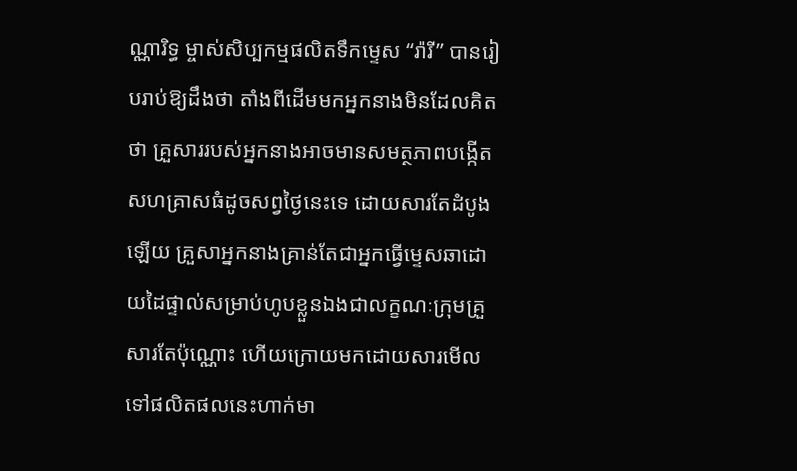ណ្ណារិទ្ធ ម្ចាស់សិប្បកម្មផលិតទឹកម្ទេស “រ៉ារី” បានរៀបរាប់ឱ្យដឹងថា តាំងពីដើមមកអ្នកនាងមិនដែលគិតថា គ្រួសាររបស់អ្នកនាងអាចមានសមត្ថភាពបង្កើតសហគ្រាសធំដូចសព្វថ្ងៃនេះទេ ដោយសារតែដំបូងឡើយ គ្រួសាអ្នកនាងគ្រាន់តែជាអ្នកធ្វើម្ទេសឆាដោយដៃផ្ទាល់សម្រាប់ហូបខ្លួនឯងជាលក្ខណៈក្រុមគ្រួសារតែប៉ុណ្ណោះ ហើយក្រោយមកដោយសារមើលទៅផលិតផលនេះហាក់មា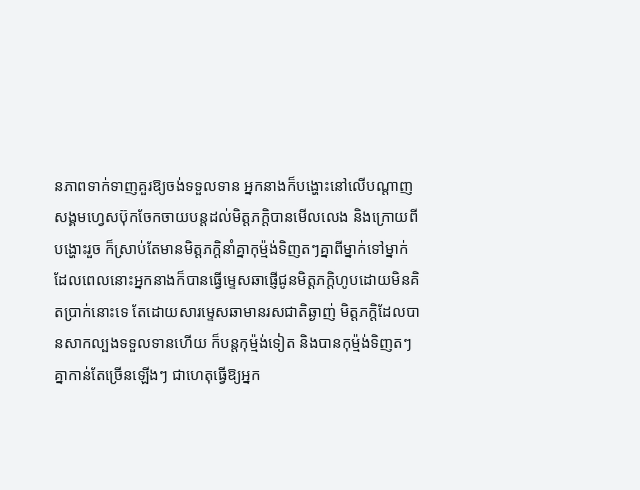នភាពទាក់ទាញគួរឱ្យចង់ទទួលទាន អ្នកនាងក៏បង្ហោះនៅលើបណ្តាញសង្គមហ្វេសប៊ុកចែកចាយបន្តដល់មិត្តភក្តិបានមើលលេង និងក្រោយពីបង្ហោះរួច ក៏ស្រាប់តែមានមិត្តភក្តិនាំគ្នាកុម្ម៉ង់ទិញតៗគ្នាពីម្នាក់ទៅម្នាក់ ដែលពេលនោះអ្នកនាងក៏បានធ្វើម្ទេសឆាផ្ញើជូនមិត្តភក្តិហូបដោយមិនគិតប្រាក់នោះទេ តែដោយសារម្ទេសឆាមានរសជាតិឆ្ងាញ់ មិត្តភក្តិដែលបានសាកល្បងទទួលទានហើយ ក៏បន្តកុម្ម៉ង់ទៀត និងបានកុម្ម៉ង់ទិញតៗគ្នាកាន់តែច្រើនឡើងៗ ជាហេតុធ្វើឱ្យអ្នក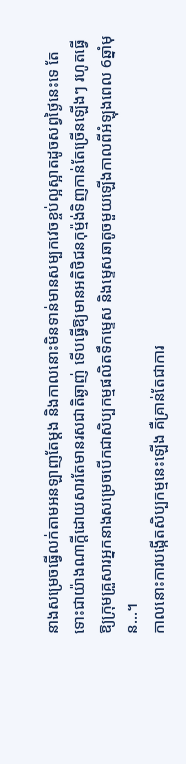នាងសម្រេចធ្វើលក់តាមអនឡាញតែម្ដង និងកាលនោះមិនទាន់មានសម្បកវេចខ្ចប់ល្អស្អាតដូចសព្វថ្ងៃនេះទេ តែទោះជាយ៉ាងណាក្ដីដោយសារតែមានរសជាតិឆ្ងាញ់ ទើបធ្វើឱ្យមានអតិថិជនកុម្ម៉ង់ទិញកាន់តែច្រើនឡើងៗ រហូតធ្វើឱ្យក្រុមគ្រួសារអ្នកនាងសម្រេចបើកជាសិប្បកម្មផលិតទឹកម្ទេស និងម្ទេសឆាតូចមួយឡើងកាលពីអំឡុងពេល 6ឆ្នាំមុន…។
កាលនោះការបង្កើតសិប្បកម្មនេះឡើង គឺគ្រាន់តែជាការ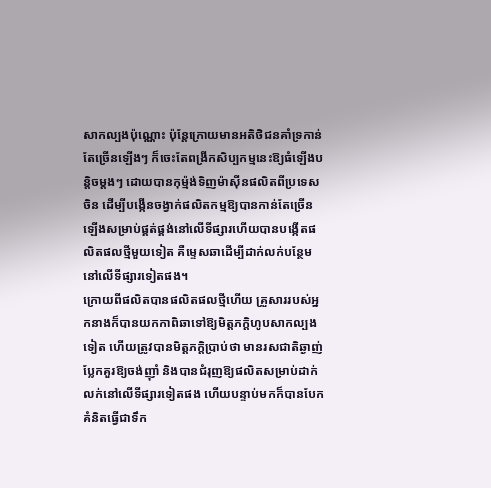សាកល្បងប៉ុណ្ណោះ ប៉ុន្តែក្រោយមានអតិថិជនគាំទ្រកាន់តែច្រើនឡើងៗ ក៏ចេះតែពង្រីកសិប្បកម្មនេះឱ្យធំឡើងបន្តិចម្តងៗ ដោយបានកុម្ម៉ង់ទិញម៉ាស៊ីនផលិតពីប្រទេសចិន ដើម្បីបង្កើនចង្វាក់ផលិតកម្មឱ្យបានកាន់តែច្រើនឡើងសម្រាប់ផ្គត់ផ្គង់នៅលើទីផ្សារហើយបានបង្កើតផលិតផលថ្មីមួយទៀត គឺម្ទេសឆាដើម្បីដាក់លក់បន្ថែមនៅលើទីផ្សារទៀតផង។
ក្រោយពីផលិតបានផលិតផលថ្មីហើយ គ្រួសាររបស់អ្នកនាងក៏បានយកកាពិឆាទៅឱ្យមិត្តភក្តិហូបសាកល្បងទៀត ហើយត្រូវបានមិត្តភក្តិប្រាប់ថា មានរសជាតិឆ្ងាញ់ប្លែកគួរឱ្យចង់ញ៉ាំ និងបានជំរុញឱ្យផលិតសម្រាប់ដាក់លក់នៅលើទីផ្សារទៀតផង ហើយបន្ទាប់មកក៏បានបែកគំនិតធ្វើជាទឹក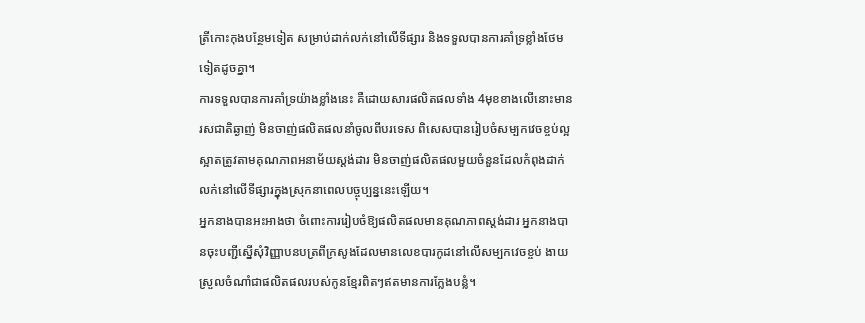ត្រីកោះកុងបន្ថែមទៀត សម្រាប់ដាក់លក់នៅលើទីផ្សារ និងទទួលបានការគាំទ្រខ្លាំងថែមទៀតដូចគ្នា។
ការទទួលបានការគាំទ្រយ៉ាងខ្លាំងនេះ គឺដោយសារផលិតផលទាំង 4មុខខាងលើនោះមានរសជាតិឆ្ងាញ់ មិនចាញ់ផលិតផលនាំចូលពីបរទេស ពិសេសបានរៀបចំសម្បកវេចខ្ចប់ល្អស្អាតត្រូវតាមគុណភាពអនាម័យស្តង់ដារ មិនចាញ់ផលិតផលមួយចំនួនដែលកំពុងដាក់លក់នៅលើទីផ្សារក្នុងស្រុកនាពេលបច្ចុប្បន្ននេះឡើយ។
អ្នកនាងបានអះអាងថា ចំពោះការរៀបចំឱ្យផលិតផលមានគុណភាពស្តង់ដារ អ្នកនាងបានចុះបញ្ជីស្នើសុំវិញ្ញាបនបត្រពីក្រសូងដែលមានលេខបារកូដនៅលើសម្បកវេចខ្ចប់ ងាយស្រួលចំណាំជាផលិតផលរបស់កូនខ្មែរពិតៗឥតមានការក្លែងបន្លំ។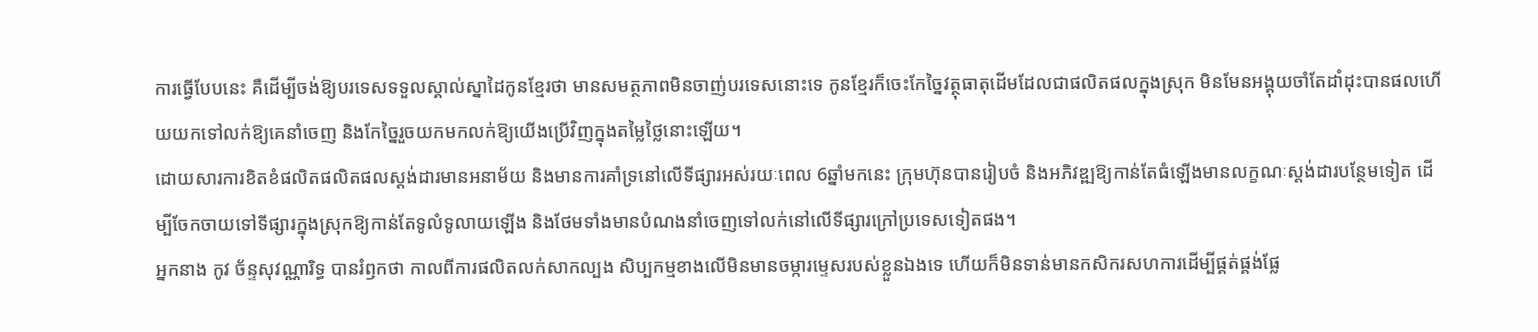ការធ្វើបែបនេះ គឺដើម្បីចង់ឱ្យបរទេសទទួលស្គាល់ស្នាដៃកូនខ្មែរថា មានសមត្ថភាពមិនចាញ់បរទេសនោះទេ កូនខ្មែរក៏ចេះកែច្នៃវត្ថុធាតុដើមដែលជាផលិតផលក្នុងស្រុក មិនមែនអង្គុយចាំតែដាំដុះបានផលហើយយកទៅលក់ឱ្យគេនាំចេញ និងកែច្នៃរួចយកមកលក់ឱ្យយើងប្រើវិញក្នុងតម្លៃថ្លៃនោះឡើយ។
ដោយសារការខិតខំផលិតផលិតផលស្តង់ដារមានអនាម័យ និងមានការគាំទ្រនៅលើទីផ្សារអស់រយៈពេល 6ឆ្នាំមកនេះ ក្រុមហ៊ុនបានរៀបចំ និងអភិវឌ្ឍឱ្យកាន់តែធំឡើងមានលក្ខណៈស្តង់ដារបន្ថែមទៀត ដើម្បីចែកចាយទៅទីផ្សារក្នុងស្រុកឱ្យកាន់តែទូលំទូលាយឡើង និងថែមទាំងមានបំណងនាំចេញទៅលក់នៅលើទីផ្សារក្រៅប្រទេសទៀតផង។
អ្នកនាង កូវ ច័ន្ទសុវណ្ណារិទ្ធ បានរំឭកថា កាលពីការផលិតលក់សាកល្បង សិប្បកម្មខាងលើមិនមានចម្ការម្ទេសរបស់ខ្លួនឯងទេ ហើយក៏មិនទាន់មានកសិករសហការដើម្បីផ្គត់ផ្គង់ផ្លែ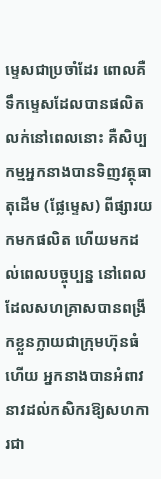ម្ទេសជាប្រចាំដែរ ពោលគឺទឹកម្ទេសដែលបានផលិតលក់នៅពេលនោះ គឺសិប្បកម្មអ្នកនាងបានទិញវត្ថុធាតុដើម (ផ្លែម្ទេស) ពីផ្សារយកមកផលិត ហើយមកដល់ពេលបច្ចុប្បន្ន នៅពេលដែលសហគ្រាសបានពង្រីកខ្លួនក្លាយជាក្រុមហ៊ុនធំហើយ អ្នកនាងបានអំពាវនាវដល់កសិករឱ្យសហការជា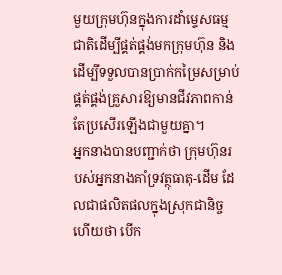មួយក្រុមហ៊ុនក្នុងការដាំម្ទេសធម្មជាតិដើម្បីផ្គត់ផ្គង់មកក្រុមហ៊ុន និងដើម្បីទទួលបានប្រាក់កម្រៃសម្រាប់ផ្គត់ផ្គង់គ្រួសារឱ្យមានជីវភាពកាន់តែប្រសើរឡើងជាមួយគ្នា។
អ្នកនាងបានបញ្ជាក់ថា ក្រុមហ៊ុនរបស់អ្នកនាងគាំទ្រវត្ថុធាតុ-ដើម ដែលជាផលិតផលក្នុងស្រុកជានិច្ច ហើយថា បើក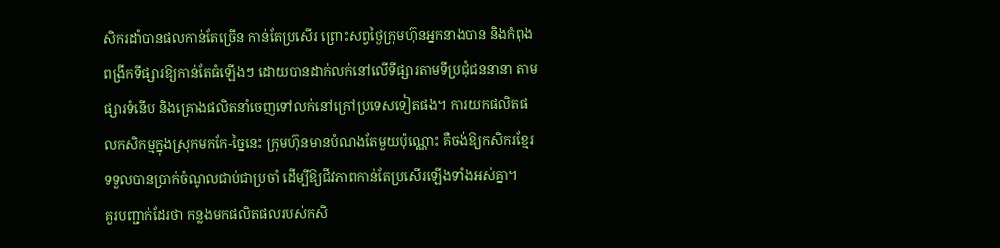សិករដាំបានផលកាន់តែច្រើន កាន់តែប្រសើរ ព្រោះសព្វថ្ងៃក្រុមហ៊ុនអ្នកនាងបាន និងកំពុងពង្រីកទីផ្សារឱ្យកាន់តែធំឡើងៗ ដោយបានដាក់លក់នៅលើទីផ្សារតាមទីប្រជុំជននានា តាមផ្សារទំនើប និងគ្រោងផលិតនាំចេញទៅលក់នៅក្រៅប្រទេសទៀតផង។ ការយកផលិតផលកសិកម្មក្នុងស្រុកមកកែ-ច្នៃនេះ ក្រុមហ៊ុនមានបំណងតែមួយប៉ុណ្ណោះ គឺចង់ឱ្យកសិករខ្មែរទទួលបានប្រាក់ចំណូលជាប់ជាប្រចាំ ដើម្បីឱ្យជីវភាពកាន់តែប្រសើរឡើងទាំងអស់គ្នា។
គួរបញ្ជាក់ដែរថា កន្លងមកផលិតផលរបស់កសិ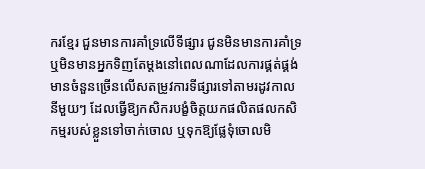ករខ្មែរ ជួនមានការគាំទ្រលើទីផ្សារ ជូនមិនមានការគាំទ្រ ឬមិនមានអ្នកទិញតែម្តងនៅពេលណាដែលការផ្គត់ផ្គង់មានចំនួនច្រើនលើសតម្រូវការទីផ្សារទៅតាមរដូវកាលនីមួយៗ ដែលធ្វើឱ្យកសិករបង្ខំចិត្តយកផលិតផលកសិកម្មរបស់ខ្លួនទៅចាក់ចោល ឬទុកឱ្យផ្លែទុំចោលមិ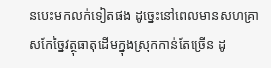នបេះមកលក់ទៀតផង ដូច្នេះនៅពេលមានសហគ្រាសកែច្នៃវត្ថុធាតុដើមក្នុងស្រុកកាន់តែច្រើន ដូ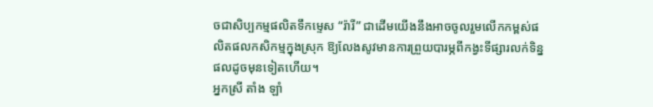ចជាសិប្បកម្មផលិតទឹកម្ទេស “រ៉ារី” ជាដើមយើងនឹងអាចចូលរួមលើកកម្ពស់ផលិតផលកសិកម្មក្នុងស្រុក ឱ្យលែងសូវមានការព្រួយបារម្ភពីកង្វះទីផ្សារលក់ទិន្នផលដូចមុនទៀតហើយ។
អ្នកស្រី តាំង ឡាំ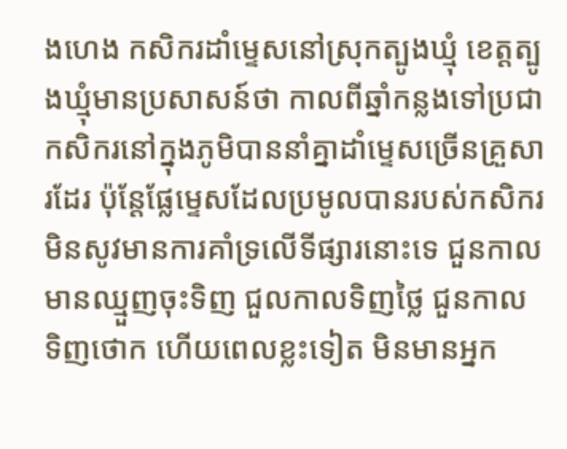ងហេង កសិករដាំម្ទេសនៅស្រុកត្បូងឃ្មុំ ខេត្តត្បូងឃ្មុំមានប្រសាសន៍ថា កាលពីឆ្នាំកន្លងទៅប្រជាកសិករនៅក្នុងភូមិបាននាំគ្នាដាំម្ទេសច្រើនគ្រួសារដែរ ប៉ុន្តែផ្លែម្ទេសដែលប្រមូលបានរបស់កសិករមិនសូវមានការគាំទ្រលើទីផ្សារនោះទេ ជួនកាលមានឈ្មួញចុះទិញ ជួលកាលទិញថ្លៃ ជួនកាលទិញថោក ហើយពេលខ្លះទៀត មិនមានអ្នក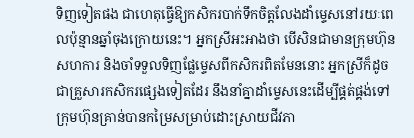ទិញទៀតផង ជាហេតុធ្វើឱ្យកសិករបាក់ទឹកចិត្តលែងដាំម្ទេសនៅរយៈពេលប៉ុន្មានឆ្នាំចុងក្រោយនេះ។ អ្នកស្រីអះអាងថា បើសិនជាមានក្រុមហ៊ុនសហការ និងចាំទទួលទិញផ្លែម្ទេសពីកសិករពិតមែននោះ អ្នកស្រីក៏ដូចជាគ្រួសារកសិករផ្សេងទៀតដែរ នឹងនាំគ្នាដាំម្ទេសនេះដើម្បីផ្គត់ផ្គង់ទៅក្រុមហ៊ុនគ្រាន់បានកម្រៃសម្រាប់ដោះស្រាយជីវភា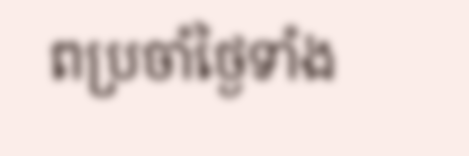ពប្រចាំថ្ងៃទាំង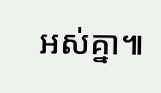អស់គ្នា៕